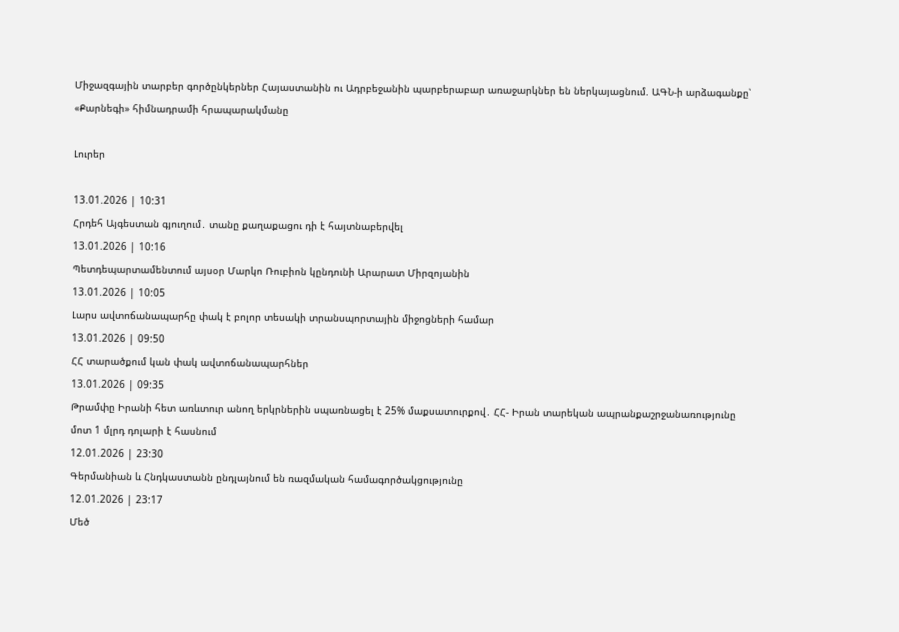Միջազգային տարբեր գործընկերներ Հայաստանին ու Ադրբեջանին պարբերաբար առաջարկներ են ներկայացնում. ԱԳՆ-ի արձագանքը՝ «Քարնեգի» հիմնադրամի հրապարակմանը

Լուրեր

13.01.2026 | 10:31
Հրդեհ Այգեստան գյուղում․ տանը քաղաքացու դի է հայտնաբերվել
13.01.2026 | 10:16
Պետդեպարտամենտում այսօր Մարկո Ռուբիոն կընդունի Արարատ Միրզոյանին
13.01.2026 | 10:05
Լարս ավտոճանապարհը փակ է բոլոր տեսակի տրանսպորտային միջոցների համար
13.01.2026 | 09:50
ՀՀ տարածքում կան փակ ավտոճանապարհներ
13.01.2026 | 09:35
Թրամփը Իրանի հետ առևտուր անող երկրներին սպառնացել է 25% մաքսատուրքով․ ՀՀ- Իրան տարեկան ապրանքաշրջանառությունը մոտ 1 մլրդ դոլարի է հասնում
12.01.2026 | 23:30
Գերմանիան և Հնդկաստանն ընդլայնում են ռազմական համագործակցությունը
12.01.2026 | 23:17
Մեծ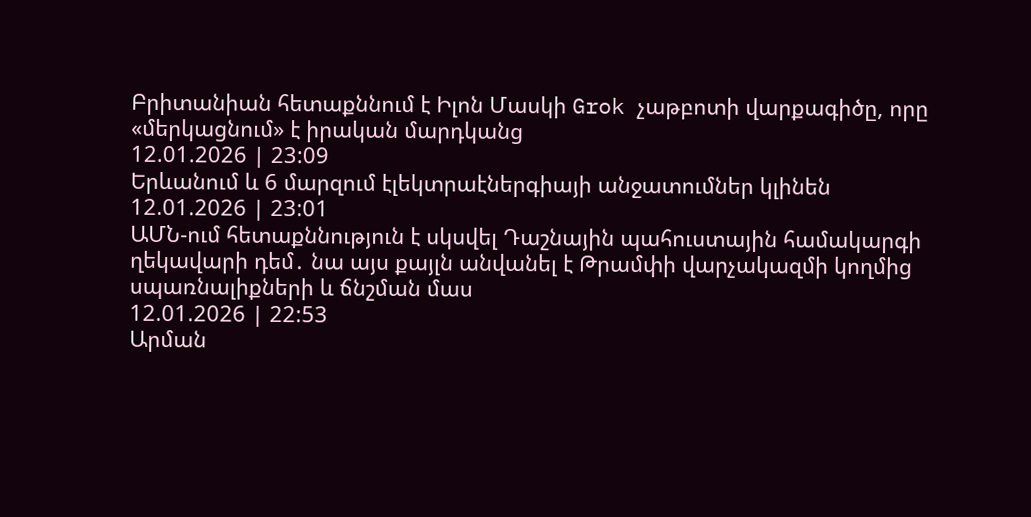Բրիտանիան հետաքննում է Իլոն Մասկի Grok չաթբոտի վարքագիծը, որը «մերկացնում» է իրական մարդկանց
12.01.2026 | 23:09
Երևանում և 6 մարզում էլեկտրաէներգիայի անջատումներ կլինեն
12.01.2026 | 23:01
ԱՄՆ-ում հետաքննություն է սկսվել Դաշնային պահուստային համակարգի ղեկավարի դեմ․ նա այս քայլն անվանել է Թրամփի վարչակազմի կողմից սպառնալիքների և ճնշման մաս
12.01.2026 | 22:53
Արման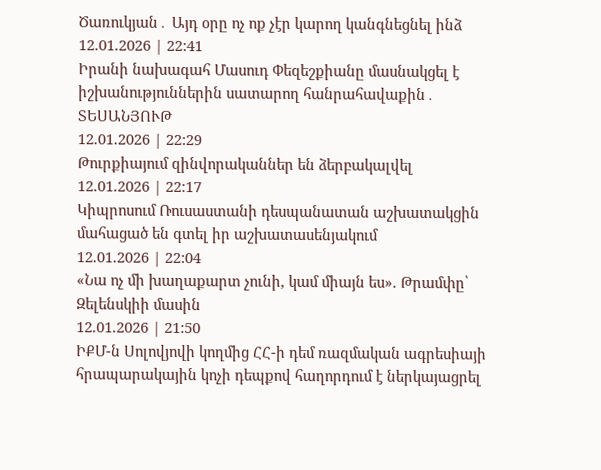Ծառուկյան․ Այդ օրը ոչ ոք չէր կարող կանգնեցնել ինձ
12.01.2026 | 22:41
Իրանի նախագահ Մասուդ Փեզեշքիանը մասնակցել է իշխանություններին սատարող հանրահավաքին․ ՏԵՍԱՆՅՈՒԹ
12.01.2026 | 22:29
Թուրքիայում զինվորականներ են ձերբակալվել
12.01.2026 | 22:17
Կիպրոսում Ռուսաստանի դեսպանատան աշխատակցին մահացած են գտել իր աշխատասենյակում
12.01.2026 | 22:04
«Նա ոչ մի խաղաքարտ չունի, կամ միայն ես». Թրամփը՝ Զելենսկիի մասին
12.01.2026 | 21:50
ԻՔՄ-ն Սոլովյովի կողմից ՀՀ-ի դեմ ռազմական ագրեսիայի հրապարակային կոչի դեպքով հաղորդում է ներկայացրել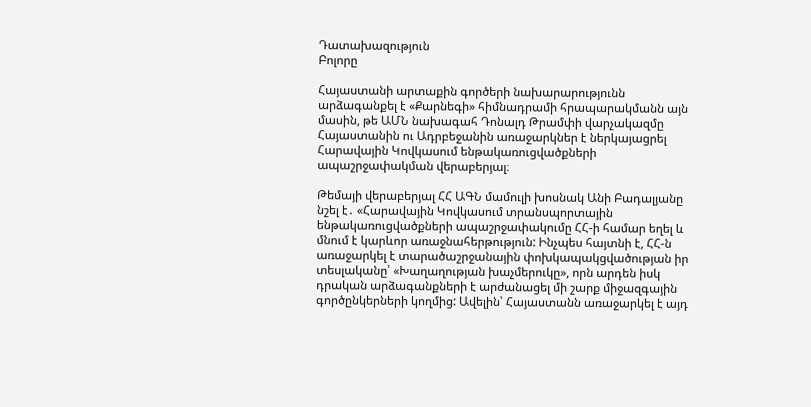Դատախազություն
Բոլորը

Հայաստանի արտաքին գործերի նախարարությունն արձագանքել է «Քարնեգի» հիմնադրամի հրապարակմանն այն մասին, թե ԱՄՆ նախագահ Դոնալդ Թրամփի վարչակազմը Հայաստանին ու Ադրբեջանին առաջարկներ է ներկայացրել Հարավային Կովկասում ենթակառուցվածքների ապաշրջափակման վերաբերյալ։

Թեմայի վերաբերյալ ՀՀ ԱԳՆ մամուլի խոսնակ Անի Բադալյանը նշել է․ «Հարավային Կովկասում տրանսպորտային ենթակառուցվածքների ապաշրջափակումը ՀՀ-ի համար եղել և մնում է կարևոր առաջնահերթություն: Ինչպես հայտնի է, ՀՀ-ն առաջարկել է տարածաշրջանային փոխկապակցվածության իր տեսլականը՝ «Խաղաղության խաչմերուկը», որն արդեն իսկ դրական արձագանքների է արժանացել մի շարք միջազգային գործընկերների կողմից: Ավելին՝ Հայաստանն առաջարկել է այդ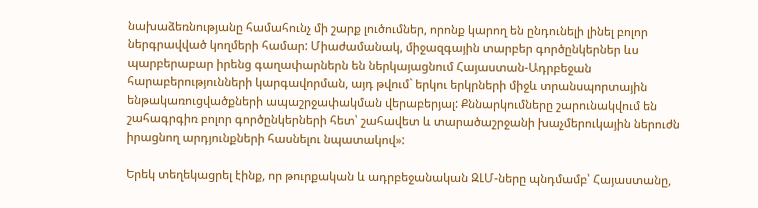նախաձեռնությանը համահունչ մի շարք լուծումներ, որոնք կարող են ընդունելի լինել բոլոր ներգրավված կողմերի համար: Միաժամանակ, միջազգային տարբեր գործընկերներ ևս պարբերաբար իրենց գաղափարներն են ներկայացնում Հայաստան-Ադրբեջան հարաբերությունների կարգավորման, այդ թվում` երկու երկրների միջև տրանսպորտային ենթակառուցվածքների ապաշրջափակման վերաբերյալ: Քննարկումները շարունակվում են շահագրգիռ բոլոր գործընկերների հետ՝ շահավետ և տարածաշրջանի խաչմերուկային ներուժն իրացնող արդյունքների հասնելու նպատակով»:

Երեկ տեղեկացրել էինք, որ թուրքական և ադրբեջանական ԶԼՄ-ները պնդմամբ՝ Հայաստանը,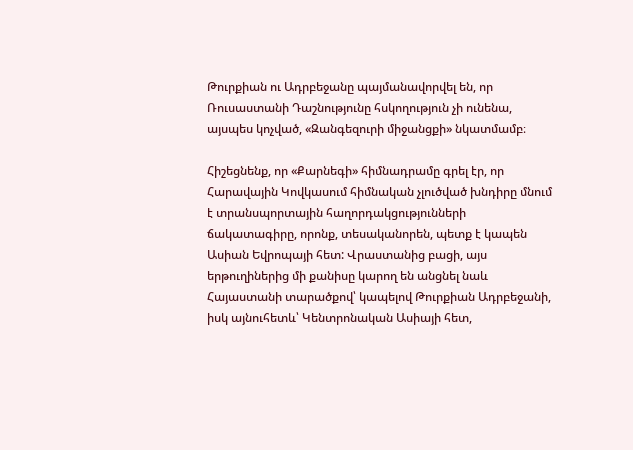Թուրքիան ու Ադրբեջանը պայմանավորվել են, որ Ռուսաստանի Դաշնությունը հսկողություն չի ունենա, այսպես կոչված, «Զանգեզուրի միջանցքի» նկատմամբ։

Հիշեցնենք, որ «Քարնեգի» հիմնադրամը գրել էր, որ Հարավային Կովկասում հիմնական չլուծված խնդիրը մնում է տրանսպորտային հաղորդակցությունների ճակատագիրը, որոնք, տեսականորեն, պետք է կապեն Ասիան Եվրոպայի հետ: Վրաստանից բացի, այս երթուղիներից մի քանիսը կարող են անցնել նաև Հայաստանի տարածքով՝ կապելով Թուրքիան Ադրբեջանի, իսկ այնուհետև՝ Կենտրոնական Ասիայի հետ,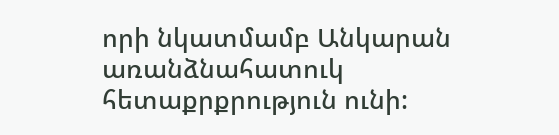որի նկատմամբ Անկարան առանձնահատուկ հետաքրքրություն ունի: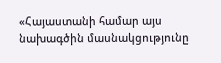«Հայաստանի համար այս նախագծին մասնակցությունը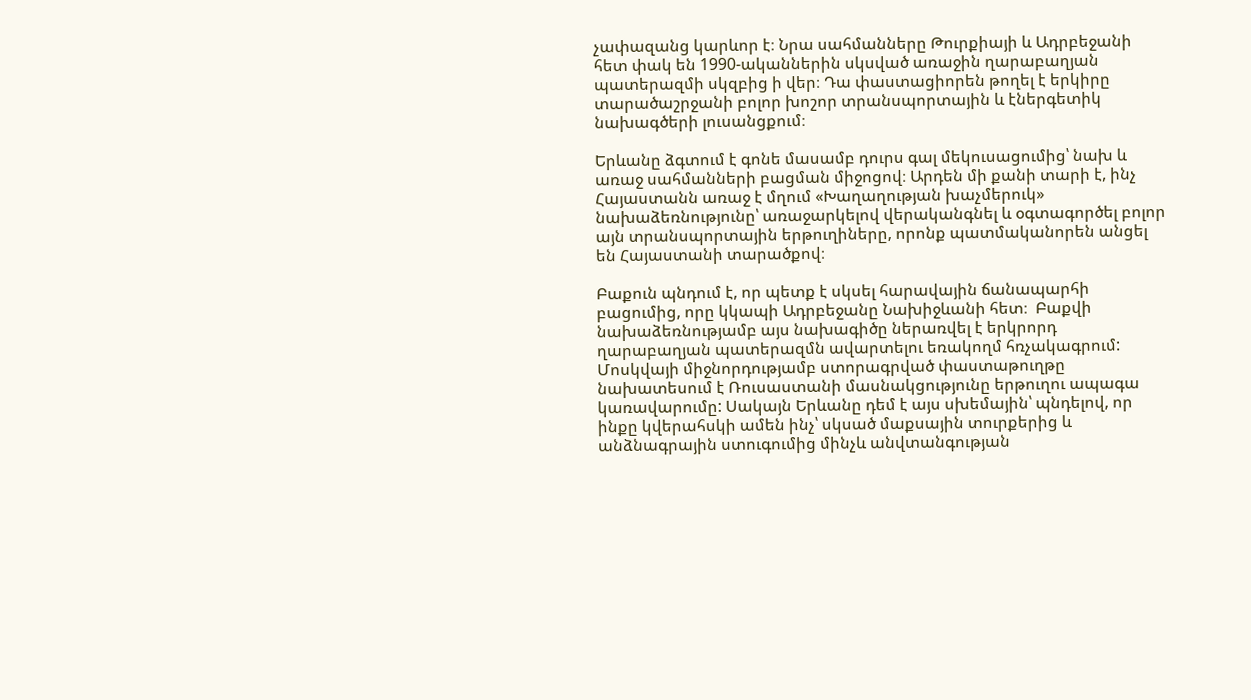չափազանց կարևոր է։ Նրա սահմանները Թուրքիայի և Ադրբեջանի հետ փակ են 1990-ականներին սկսված առաջին ղարաբաղյան պատերազմի սկզբից ի վեր։ Դա փաստացիորեն թողել է երկիրը տարածաշրջանի բոլոր խոշոր տրանսպորտային և էներգետիկ նախագծերի լուսանցքում։

Երևանը ձգտում է գոնե մասամբ դուրս գալ մեկուսացումից՝ նախ և առաջ սահմանների բացման միջոցով։ Արդեն մի քանի տարի է, ինչ Հայաստանն առաջ է մղում «Խաղաղության խաչմերուկ» նախաձեռնությունը՝ առաջարկելով վերականգնել և օգտագործել բոլոր այն տրանսպորտային երթուղիները, որոնք պատմականորեն անցել են Հայաստանի տարածքով։

Բաքուն պնդում է, որ պետք է սկսել հարավային ճանապարհի բացումից, որը կկապի Ադրբեջանը Նախիջևանի հետ։  Բաքվի նախաձեռնությամբ այս նախագիծը ներառվել է երկրորդ ղարաբաղյան պատերազմն ավարտելու եռակողմ հռչակագրում: Մոսկվայի միջնորդությամբ ստորագրված փաստաթուղթը նախատեսում է Ռուսաստանի մասնակցությունը երթուղու ապագա կառավարումը: Սակայն Երևանը դեմ է այս սխեմային՝ պնդելով, որ ինքը կվերահսկի ամեն ինչ՝ սկսած մաքսային տուրքերից և անձնագրային ստուգումից մինչև անվտանգության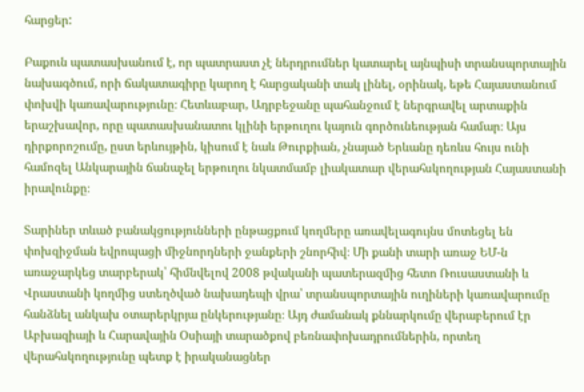հարցեր:

Բաքուն պատասխանում է, որ պատրաստ չէ ներդրումներ կատարել այնպիսի տրանսպորտային նախագծում, որի ճակատագիրը կարող է հարցականի տակ լինել, օրինակ, եթե Հայաստանում փոխվի կառավարությունը։ Հետևաբար, Ադրբեջանը պահանջում է ներգրավել արտաքին երաշխավոր, որը պատասխանատու կլինի երթուղու կայուն գործունեության համար։ Այս դիրքորոշումը, ըստ երևույթին, կիսում է նաև Թուրքիան, չնայած Երևանը դեռևս հույս ունի համոզել Անկարային ճանաչել երթուղու նկատմամբ լիակատար վերահսկողության Հայաստանի իրավունքը։

Տարիներ տևած բանակցությունների ընթացքում կողմերը առավելագույնս մոտեցել են փոխզիջման եվրոպացի միջնորդների ջանքերի շնորհիվ։ Մի քանի տարի առաջ ԵՄ-ն առաջարկեց տարբերակ՝ հիմնվելով 2008 թվականի պատերազմից հետո Ռուսաստանի և Վրաստանի կողմից ստեղծված նախադեպի վրա՝ տրանսպորտային ուղիների կառավարումը հանձնել անկախ օտարերկրյա ընկերությանը։ Այդ ժամանակ քննարկումը վերաբերում էր Աբխազիայի և Հարավային Օսիայի տարածքով բեռնափոխադրումներին, որտեղ վերահսկողությունը պետք է իրականացներ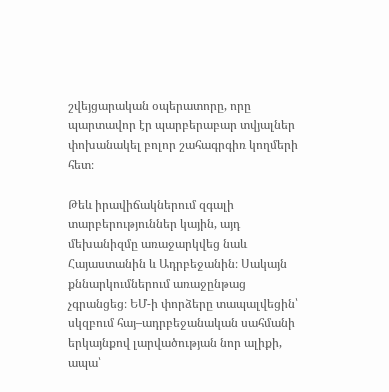շվեյցարական օպերատորը, որը պարտավոր էր պարբերաբար տվյալներ փոխանակել բոլոր շահագրգիռ կողմերի հետ։

Թեև իրավիճակներում զգալի տարբերություններ կային, այդ մեխանիզմը առաջարկվեց նաև Հայաստանին և Ադրբեջանին։ Սակայն քննարկումներում առաջընթաց չգրանցեց։ ԵՄ-ի փորձերը տապալվեցին՝ սկզբում հայ–ադրբեջանական սահմանի երկայնքով լարվածության նոր ալիքի, ապա՝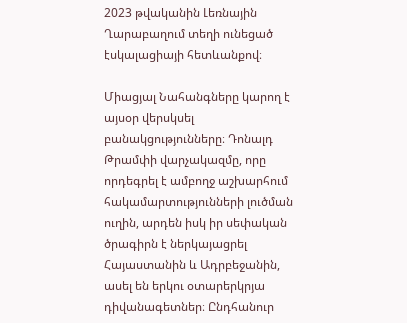2023 թվականին Լեռնային Ղարաբաղում տեղի ունեցած էսկալացիայի հետևանքով։

Միացյալ Նահանգները կարող է այսօր վերսկսել բանակցությունները։ Դոնալդ Թրամփի վարչակազմը, որը որդեգրել է ամբողջ աշխարհում հակամարտությունների լուծման ուղին, արդեն իսկ իր սեփական ծրագիրն է ներկայացրել Հայաստանին և Ադրբեջանին, ասել են երկու օտարերկրյա դիվանագետներ։ Ընդհանուր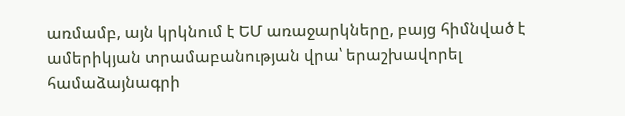առմամբ, այն կրկնում է ԵՄ առաջարկները, բայց հիմնված է ամերիկյան տրամաբանության վրա՝ երաշխավորել համաձայնագրի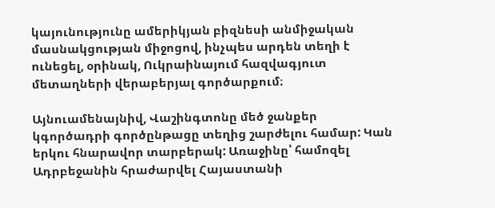կայունությունը ամերիկյան բիզնեսի անմիջական մասնակցության միջոցով, ինչպես արդեն տեղի է ունեցել, օրինակ, Ուկրաինայում հազվագյուտ մետաղների վերաբերյալ գործարքում։

Այնուամենայնիվ, Վաշինգտոնը մեծ ջանքեր կգործադրի գործընթացը տեղից շարժելու համար: Կան երկու հնարավոր տարբերակ: Առաջինը՝ համոզել Ադրբեջանին հրաժարվել Հայաստանի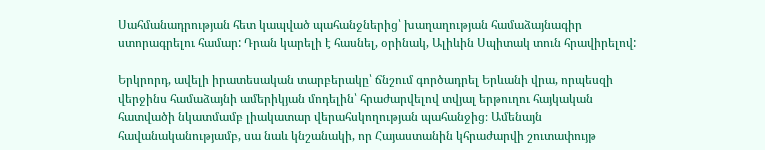Սահմանադրության հետ կապված պահանջներից՝ խաղաղության համաձայնագիր ստորագրելու համար: Դրան կարելի է հասնել, օրինակ, Ալիևին Սպիտակ տուն հրավիրելով:

Երկրորդ, ավելի իրատեսական տարբերակը՝ ճնշում գործադրել Երևանի վրա, որպեսզի վերջինս համաձայնի ամերիկյան մոդելին՝ հրաժարվելով տվյալ երթուղու հայկական հատվածի նկատմամբ լիակատար վերահսկողության պահանջից։ Ամենայն հավանականությամբ, սա նաև կնշանակի, որ Հայաստանին կհրաժարվի շուտափույթ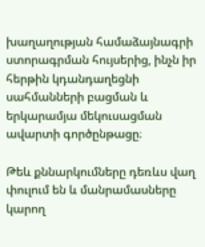խաղաղության համաձայնագրի ստորագրման հույսերից, ինչն իր հերթին կդանդաղեցնի սահմանների բացման և երկարամյա մեկուսացման ավարտի գործընթացը։

Թեև քննարկումները դեռևս վաղ փուլում են և մանրամասները կարող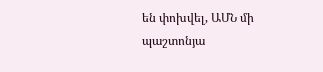են փոխվել, ԱՄՆ մի պաշտոնյա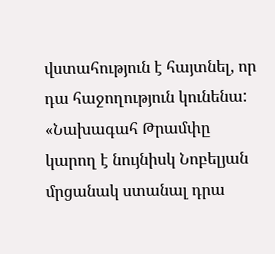վստահություն է հայտնել, որ դա հաջողություն կունենա: «Նախագահ Թրամփը կարող է նույնիսկ Նոբելյան մրցանակ ստանալ դրա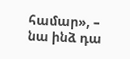համար», – նա ինձ դա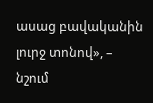ասաց բավականին լուրջ տոնով», – նշում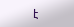է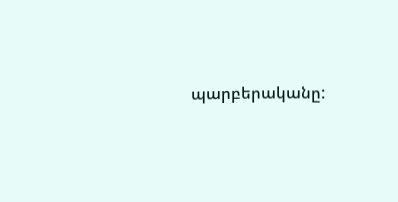պարբերականը: